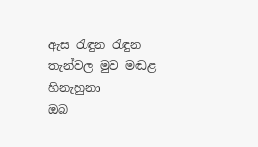ඇස රැඳුන රැඳුන තැන්වල මුව මඬළ හිනැහුනා
ඔබ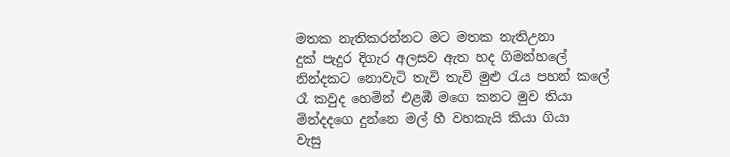මතක නැතිකරන්නට මට මතක නැතිඋනා
දුක් පැදුර දිගැර අලසව ඇත හද ගිමන්හලේ
නින්දකට නොවැටි තැවි තැවි මුළු රැය පහන් කලේ
රෑ කවුද හෙමින් එළඹී මගෙ කනට මුව තියා
මින්දදගෙ දුන්නෙ මල් හී වහකැයි කියා ගියා
වැසු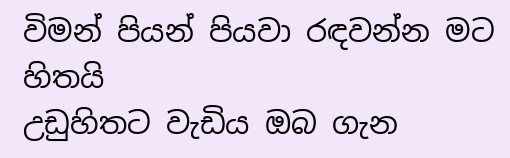විමන් පියන් පියවා රඳවන්න මට හිතයි
උඩුහිතට වැඩිය ඔබ ගැන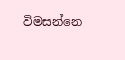විමසන්නෙ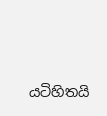යටිහිතයි